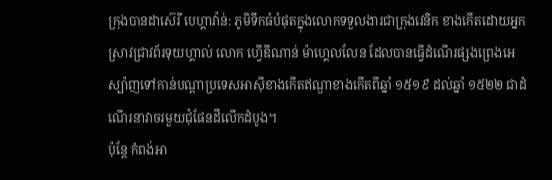ក្រុងបានដាស៊េរី បេហ្គាវ៉ាន់: ភូមិទឹកធំបំផុតក្នុងលោកទទួលងារជាក្រុងវេនិក ខាងកើតដោយអ្នកស្រាវជ្រាវព័រទុយហ្គាល់ លោក ហ្វើឌីណាន់ ម៉ាហ្គេលលែន ដែលបានធ្វើដំណើរផ្សងព្រេងអេស្ប៉ាញទៅកាន់បណ្ដាប្រទេសអាស៊ីខាងកើតឥណ្ឌាខាងកើតពីឆ្នាំ ១៥១៩ ដល់ឆ្នាំ ១៥២២ ជាដំណើរនាវាចរមួយជុំផែនដីលើកដំបូង។
ប៉ុន្ដែ កំពង់អា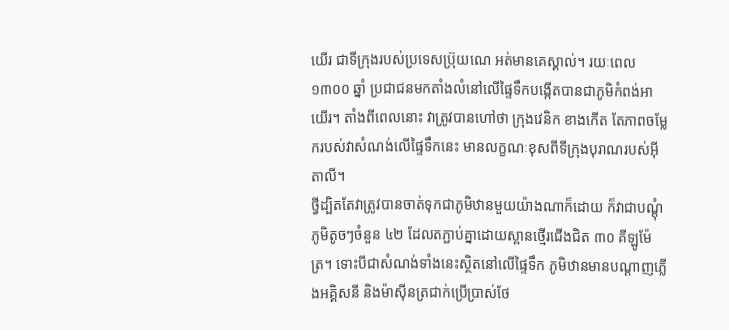យើរ ជាទីក្រុងរបស់ប្រទេសប្រ៊ុយណេ អត់មានគេស្គាល់។ រយៈពេល ១៣០០ ឆ្នាំ ប្រជាជនមកតាំងលំនៅលើផ្ទៃទឹកបង្កើតបានជាភូមិកំពង់អាយើរ។ តាំងពីពេលនោះ វាត្រូវបានហៅថា ក្រុងវេនិក ខាងកើត តែភាពចម្លែករបស់វាសំណង់លើផ្ទៃទឹកនេះ មានលក្ខណៈខុសពីទីក្រុងបុរាណរបស់អ៊ីតាលី។
ថ្វីដ្បិតតែវាត្រូវបានចាត់ទុកជាភូមិឋានមួយយ៉ាងណាក៏ដោយ ក៏វាជាបណ្ដុំភូមិតូចៗចំនួន ៤២ ដែលតភ្ជាប់គ្នាដោយស្ពានថ្មើរជើងជិត ៣០ គីឡូម៉ែត្រ។ ទោះបីជាសំណង់ទាំងនេះស្ថិតនៅលើផ្ទៃទឹក ភូមិឋានមានបណ្ដាញភ្លើងអគ្គិសនី និងម៉ាស៊ីនត្រជាក់ប្រើប្រាស់ថែ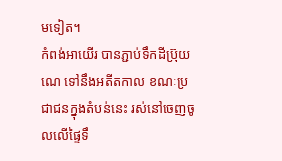មទៀត។
កំពង់អាយើរ បានភ្ជាប់ទឹកដីប្រ៊ុយណេ ទៅនឹងអតីតកាល ខណៈប្រជាជនក្នុងតំបន់នេះ រស់នៅចេញចូលលើផ្ទៃទឹ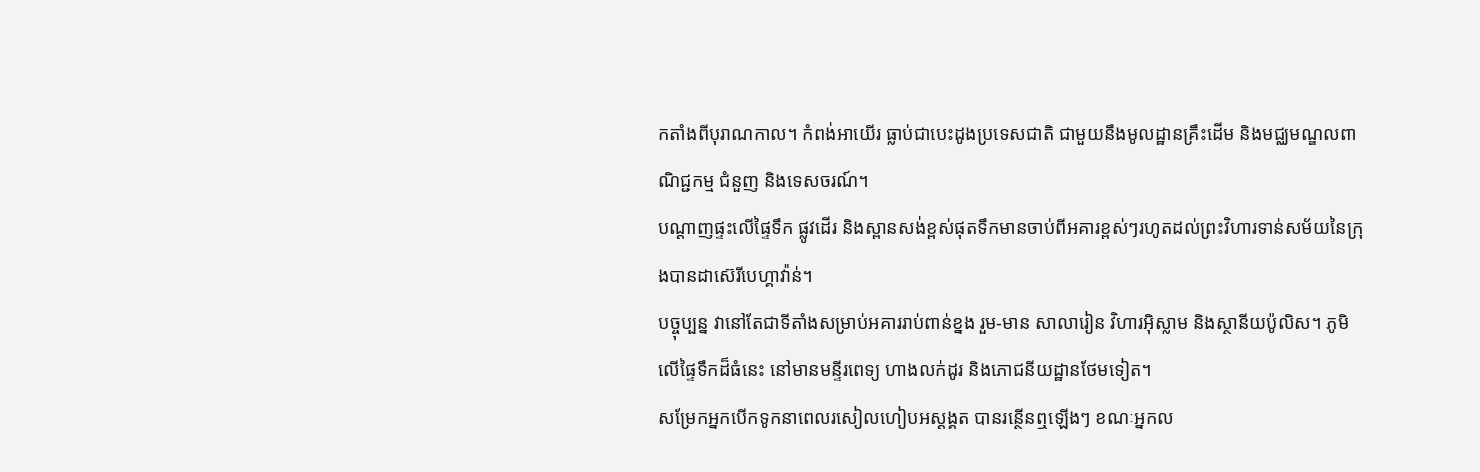កតាំងពីបុរាណកាល។ កំពង់អាយើរ ធ្លាប់ជាបេះដូងប្រទេសជាតិ ជាមួយនឹងមូលដ្ឋានគ្រឹះដើម និងមជ្ឈមណ្ឌលពាណិជ្ជកម្ម ជំនួញ និងទេសចរណ៍។
បណ្ដាញផ្ទះលើផ្ទៃទឹក ផ្លូវដើរ និងស្ពានសង់ខ្ពស់ផុតទឹកមានចាប់ពីអគារខ្ពស់ៗរហូតដល់ព្រះវិហារទាន់សម័យនៃក្រុងបានដាស៊េរីបេហ្គាវ៉ាន់។
បច្ចុប្បន្ន វានៅតែជាទីតាំងសម្រាប់អគាររាប់ពាន់ខ្នង រួម-មាន សាលារៀន វិហារអ៊ិស្លាម និងស្ថានីយប៉ូលិស។ ភូមិលើផ្ទៃទឹកដ៏ធំនេះ នៅមានមន្ទីរពេទ្យ ហាងលក់ដូរ និងភោជនីយដ្ឋានថែមទៀត។
សម្រែកអ្នកបើកទូកនាពេលរសៀលហៀបអស្ដង្គត បានរន្ថើនឮឡើងៗ ខណៈអ្នកល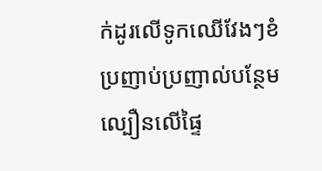ក់ដូរលើទូកឈើវែងៗខំប្រញាប់ប្រញាល់បន្ថែមល្បឿនលើផ្ទៃ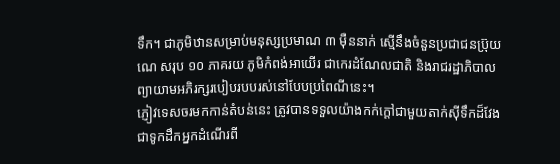ទឹក។ ជាភូមិឋានសម្រាប់មនុស្សប្រមាណ ៣ ម៉ឺននាក់ ស្មើនឹងចំនួនប្រជាជនប្រ៊ុយណេ សរុប ១០ ភាគរយ ភូមិកំពង់អាយើរ ជាកេរដំណែលជាតិ និងរាជរដ្ឋាភិបាលព្យាយាមអភិរក្សរបៀបរបបរស់នៅបែបប្រពៃណីនេះ។
ភ្ញៀវទេសចរមកកាន់តំបន់នេះ ត្រូវបានទទួលយ៉ាងកក់ក្ដៅជាមួយតាក់ស៊ីទឹកដ៏វែង ជាទូកដឹកអ្នកដំណើរពី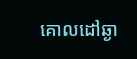គោលដៅឆ្ងា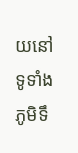យនៅទូទាំងភូមិទឹ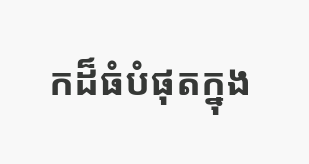កដ៏ធំបំផុតក្នុង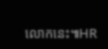លោកនេះ៕HR